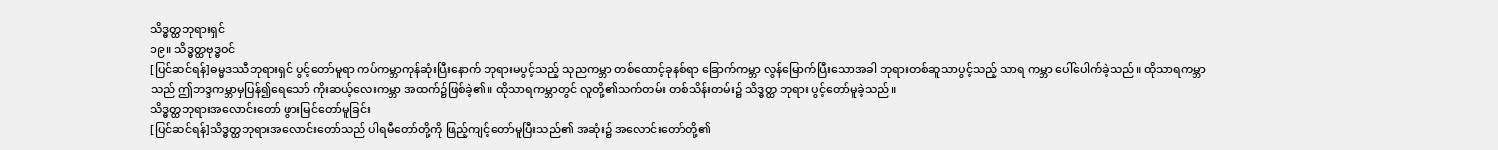သိဒ္ဓတ္ထဘုရားရှင်
၁၉။ သိဒ္ဓတ္ထဗုဒ္ဓဝင်
[ပြင်ဆင်ရန်]ဓမ္မဒဿီဘုရားရှင် ပွင့်တော်မူရာ ကပ်ကမ္ဘာကုန်ဆုံးပြီးနောက် ဘုရားမပွင့်သည့် သုညကမ္ဘာ တစ်ထောင့်ခုနစ်ရာ ခြောက်ကမ္ဘာ လွန်မြောက်ပြီးသောအခါ ဘုရားတစ်ဆူသာပွင့်သည့် သာရ ကမ္ဘာ ပေါ်ပေါက်ခဲ့သည်။ ထိုသာရကမ္ဘာ သည် ဤဘဒ္ဒကမ္ဘာမှပြန်၍ရေသော် ကိုးဆယ့်လေးကမ္ဘာ အထက်၌ဖြစ်ခဲ့၏။ ထိုသာရကမ္ဘာတွင် လူတို့၏သက်တမ်း တစ်သိန်းတမ်း၌ သိဒ္ဓတ္ထ ဘုရား ပွင့်တော်မူခဲ့သည်။
သိဒ္ဓတ္ထဘုရားအလောင်းတော် ဖွားမြင်တော်မူခြင်း
[ပြင်ဆင်ရန်]သိဒ္ဓတ္ထဘုရားအလောင်းတော်သည် ပါရမီတော်တို့ကို ဖြည့်ကျင့်တော်မူပြီးသည်၏ အဆုံး၌ အလောင်းတော်တို့၏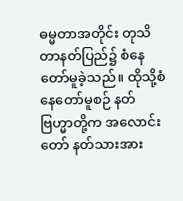ဓမ္မတာအတိုင်း တုသိတာနတ်ပြည်၌ စံနေတော်မူခဲ့သည်။ ထိုသို့စံနေတော်မူစဉ် နတ်ဗြဟ္မာတို့က အလောင်းတော် နတ်သားအား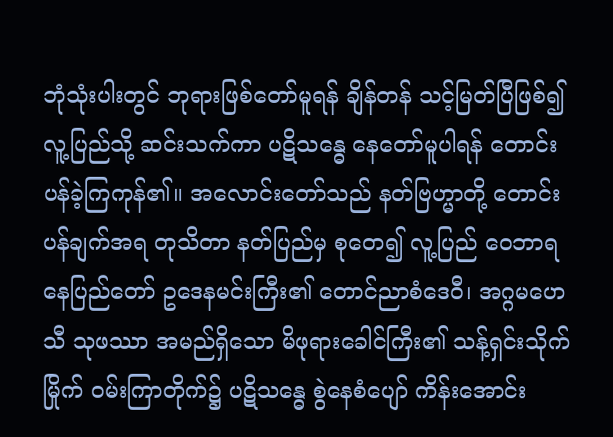ဘုံသုံးပါးတွင် ဘုရားဖြစ်တော်မူရန် ချိန်တန် သင့်မြတ်ပြီဖြစ်၍ လူ့ပြည်သို့ ဆင်းသက်ကာ ပဋိသန္ဓေ နေတော်မူပါရန် တောင်းပန်ခဲ့ကြကုန်၏။ အလောင်းတော်သည် နတ်ဗြဟ္မာတို့ တောင်းပန်ချက်အရ တုသိတာ နတ်ပြည်မှ စုတေ၍ လူ့ပြည် ဝေဘာရ နေပြည်တော် ဥဒေနမင်းကြီး၏ တောင်ညာစံဒေဝီ၊ အဂ္ဂမဟေသီ သုဖဿာ အမည်ရှိသော မိဖုရားခေါင်ကြီး၏ သန့်ရှင်းသိုက်မြိုက် ဝမ်းကြာတိုက်၌ ပဋိသန္ဓေ စွဲနေစံပျော် ကိန်းအောင်း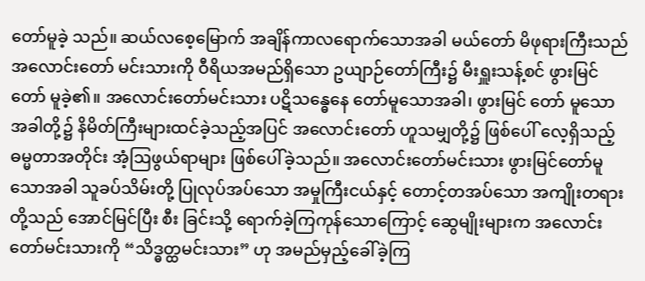တော်မူခဲ့ သည်။ ဆယ်လစေ့မြောက် အချိန်ကာလရောက်သောအခါ မယ်တော် မိဖုရားကြီးသည် အလောင်းတော် မင်းသားကို ဝီရိယအမည်ရှိသော ဥယျာဉ်တော်ကြီး၌ မီးရှူးသန့်စင် ဖွားမြင်တော် မူခဲ့၏။ အလောင်းတော်မင်းသား ပဋိသန္ဓေနေ တော်မူသောအခါ၊ ဖွားမြင် တော် မူသောအခါတို့၌ နိမိတ်ကြီးများထင်ခဲ့သည့်အပြင် အလောင်းတော် ဟူသမျှတို့၌ ဖြစ်ပေါ် လေ့ရှိသည့် ဓမ္မတာအတိုင်း အံ့ဩဖွယ်ရာများ ဖြစ်ပေါ်ခဲ့သည်။ အလောင်းတော်မင်းသား ဖွားမြင်တော်မူ သောအခါ သူခပ်သိမ်းတို့ ပြုလုပ်အပ်သော အမှုကြီးငယ်နှင့် တောင့်တအပ်သော အကျိုးတရားတို့သည် အောင်မြင်ပြီး စီး ခြင်းသို့ ရောက်ခဲ့ကြကုန်သောကြောင့် ဆွေမျိုးများက အလောင်းတော်မင်းသားကို “သိဒ္ဓတ္ထမင်းသား” ဟု အမည်မှည့်ခေါ်ခဲ့ကြ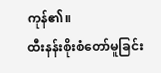ကုန်၏။
ထီးနန်းစိုးစံတော်မူခြင်း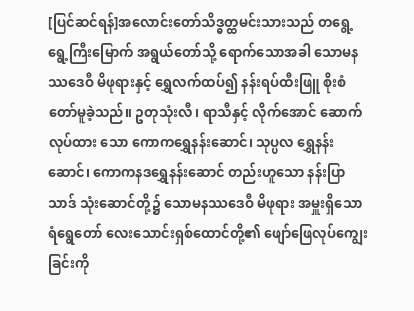[ပြင်ဆင်ရန်]အလောင်းတော်သိဒ္ဓတ္ထမင်းသားသည် တရွေ့ရွေ့ကြီးမြောက် အရွယ်တော်သို့ ရောက်သောအခါ သောမနဿဒေဝီ မိဖုရားနှင့် ရွှေလက်ထပ်၍ နန်းရပ်ထီးဖြူ စိုးစံတော်မူခဲ့သည်။ ဥတုသုံးလီ၊ ရာသီနှင့် လိုက်အောင် ဆောက်လုပ်ထား သော ကောကရွှေနန်းဆောင်၊ သုပ္ပလ ရွှေနန်းဆောင်၊ ကောကနဒရွှေနန်းဆောင် တည်းဟူသော နန်းပြာသာဒ် သုံးဆောင်တို့၌ သောမနဿဒေဝီ မိဖုရား အမှူးရှိသော ရံရွေတော် လေးသောင်းရှစ်ထောင်တို့၏ ဖျော်ဖြေလုပ်ကျွေး ခြင်းကို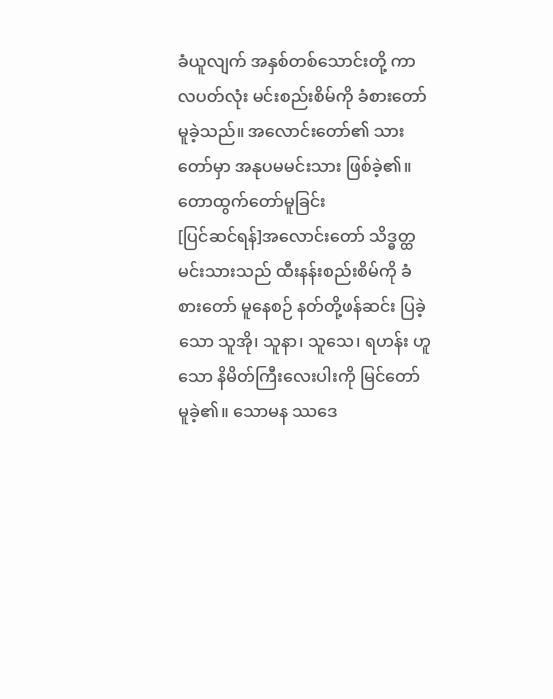ခံယူလျက် အနှစ်တစ်သောင်းတို့ ကာလပတ်လုံး မင်းစည်းစိမ်ကို ခံစားတော်မူခဲ့သည်။ အလောင်းတော်၏ သားတော်မှာ အနုပမမင်းသား ဖြစ်ခဲ့၏။
တောထွက်တော်မူခြင်း
[ပြင်ဆင်ရန်]အလောင်းတော် သိဒ္ဓတ္ထမင်းသားသည် ထီးနန်းစည်းစိမ်ကို ခံစားတော် မူနေစဉ် နတ်တို့ဖန်ဆင်း ပြခဲ့သော သူအို၊ သူနာ၊ သူသေ၊ ရဟန်း ဟူသော နိမိတ်ကြီးလေးပါးကို မြင်တော် မူခဲ့၏။ သောမန ဿဒေ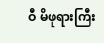ဝီ မိဖုရားကြီး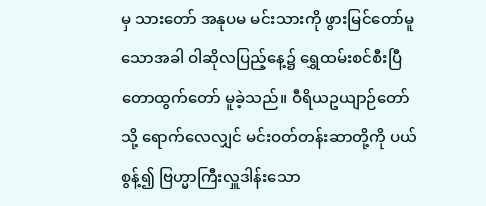မှ သားတော် အနုပမ မင်းသားကို ဖွားမြင်တော်မူသောအခါ ဝါဆိုလပြည့်နေ့၌ ရွှေထမ်းစင်စီးပြီ တောထွက်တော် မူခဲ့သည်။ ဝီရိယဥယျာဉ်တော်သို့ ရောက်လေလျှင် မင်းဝတ်တန်းဆာတို့ကို ပယ်စွန့်၍ ဗြဟ္မာကြီးလှူဒါန်းသော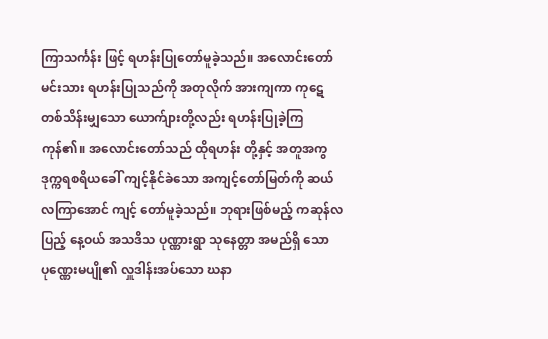ကြာသင်္ကန်း ဖြင့် ရဟန်းပြုတော်မူခဲ့သည်။ အလောင်းတော် မင်းသား ရဟန်းပြုသည်ကို အတုလိုက် အားကျကာ ကုဋေ တစ်သိန်းမျှသော ယောက်ျားတို့လည်း ရဟန်းပြုခဲ့ကြကုန်၏။ အလောင်းတော်သည် ထိုရဟန်း တို့နှင့် အတူအကွ ဒုက္ကရစရိယခေါ် ကျင့်နိုင်ခဲသော အကျင့်တော်မြတ်ကို ဆယ်လကြာအောင် ကျင့် တော်မူခဲ့သည်။ ဘုရားဖြစ်မည့် ကဆုန်လပြည့် နေ့ဝယ် အသဒိသ ပုဏ္ဏားရွာ သုနေတ္တာ အမည်ရှိ သော ပုဏ္ဏေးမပျို၏ လှူဒါန်းအပ်သော ဃနာ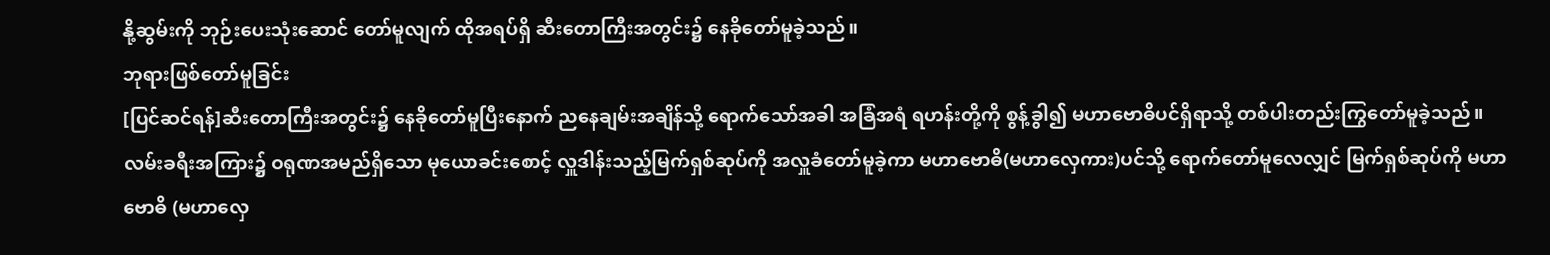နို့ဆွမ်းကို ဘုဉ်းပေးသုံးဆောင် တော်မူလျက် ထိုအရပ်ရှိ ဆီးတောကြီးအတွင်း၌ နေခိုတော်မူခဲ့သည်။
ဘုရားဖြစ်တော်မူခြင်း
[ပြင်ဆင်ရန်]ဆီးတောကြီးအတွင်း၌ နေခိုတော်မူပြီးနောက် ညနေချမ်းအချိန်သို့ ရောက်သော်အခါ အခြံအရံ ရဟန်းတို့ကို စွန့်ခွါ၍ မဟာဗောဓိပင်ရှိရာသို့ တစ်ပါးတည်းကြွတော်မူခဲ့သည်။ လမ်းခရီးအကြား၌ ဝရုဏအမည်ရှိသော မုယောခင်းစောင့် လှူဒါန်းသည့်မြက်ရှစ်ဆုပ်ကို အလှူခံတော်မူခဲ့ကာ မဟာဗောဓိ(မဟာလှေကား)ပင်သို့ ရောက်တော်မူလေလျှင် မြက်ရှစ်ဆုပ်ကို မဟာဗောဓိ (မဟာလှေ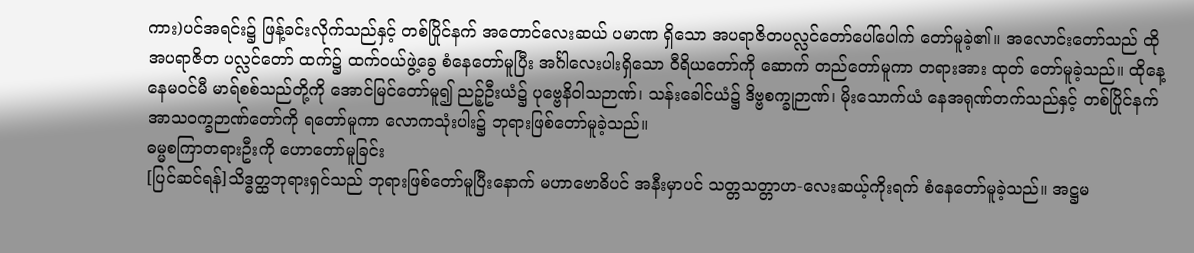ကား)ပင်အရင်း၌ ဖြန့်ခင်းလိုက်သည်နှင့် တစ်ပြိုင်နက် အတောင်လေးဆယ် ပမာဏ ရှိသော အပရာဇိတပလ္လင်တော်ပေါ်ပေါက် တော်မူခဲ့၏။ အလောင်းတော်သည် ထိုအပရာဇိတ ပလ္လင်တော် ထက်၌ ထက်ဝယ်ဖွဲ့ခွေ စံနေတော်မူပြီး အင်္ဂါလေးပါးရှိသော ဝီရိယတော်ကို ဆောက် တည်တော်မူကာ တရားအား ထုတ် တော်မူခဲ့သည်။ ထိုနေ့ နေမဝင်မီ မာရ်စစ်သည်တို့ကို အောင်မြင်တော်မူ၍ ညဉ့်ဦးယံ၌ ပုဗ္ဗေနိဝါသဉာဏ်၊ သန်းခေါင်ယံ၌ ဒိဗ္ဗစက္ခုဉာဏ်၊ မိုးသောက်ယံ နေအရုဏ်တက်သည်နှင့် တစ်ပြိုင်နက် အာသဝက္ခဉာဏ်တော်ကို ရတော်မူကာ လောကသုံးပါး၌ ဘုရားဖြစ်တော်မူခဲ့သည်။
ဓမ္မစကြာတရားဦးကို ဟောတော်မူခြင်း
[ပြင်ဆင်ရန်]သိဒ္ဓတ္ထဘုရားရှင်သည် ဘုရားဖြစ်တော်မူပြီးနောက် မဟာဗောဓိပင် အနီးမှာပင် သတ္တသတ္တာဟ-လေးဆယ့်ကိုးရက် စံနေတော်မူခဲ့သည်။ အဋ္ဌမ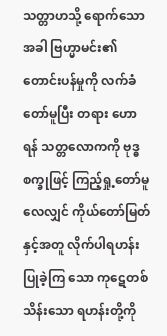သတ္တာဟသို့ ရောက်သောအခါ ဗြဟ္မာမင်း၏ တောင်းပန်မှုကို လက်ခံတော်မူပြီး တရား ဟောရန် သတ္တလောကကို ဗုဒ္ဓစက္ခုဖြင့် ကြည့်ရှု့တော်မူ လေလျှင် ကိုယ်တော်မြတ်နှင့်အတူ လိုက်ပါရဟန်း ပြုခဲ့ကြ သော ကုဋေတစ်သိန်းသော ရဟန်းတို့ကို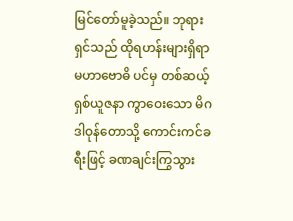မြင်တော်မူခဲ့သည်။ ဘုရားရှင်သည် ထိုရဟန်းများရှိရာ မဟာဗောဓိ ပင်မှ တစ်ဆယ့် ရှစ်ယူဇနာ ကွာဝေးသော မိဂဒါဝုန်တောသို့ ကောင်းကင်ခရီးဖြင့် ခဏချင်းကြွသွား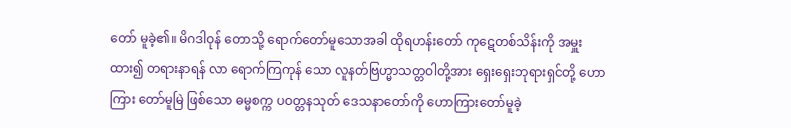တော် မူခဲ့၏။ မိဂဒါဝုန် တောသို့ ရောက်တော်မူသောအခါ ထိုရဟန်းတော် ကုဋေတစ်သိန်းကို အမှူးထား၍ တရားနာရန် လာ ရောက်ကြကုန် သော လူနတ်ဗြဟ္မာသတ္တဝါတို့အား ရှေးရှေးဘုရားရှင်တို့ ဟောကြား တော်မူမြဲ ဖြစ်သော ဓမ္မစက္က ပဝတ္တနသုတ် ဒေသနာတော်ကို ဟောကြားတော်မူခဲ့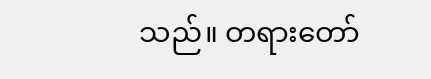သည်။ တရားတော်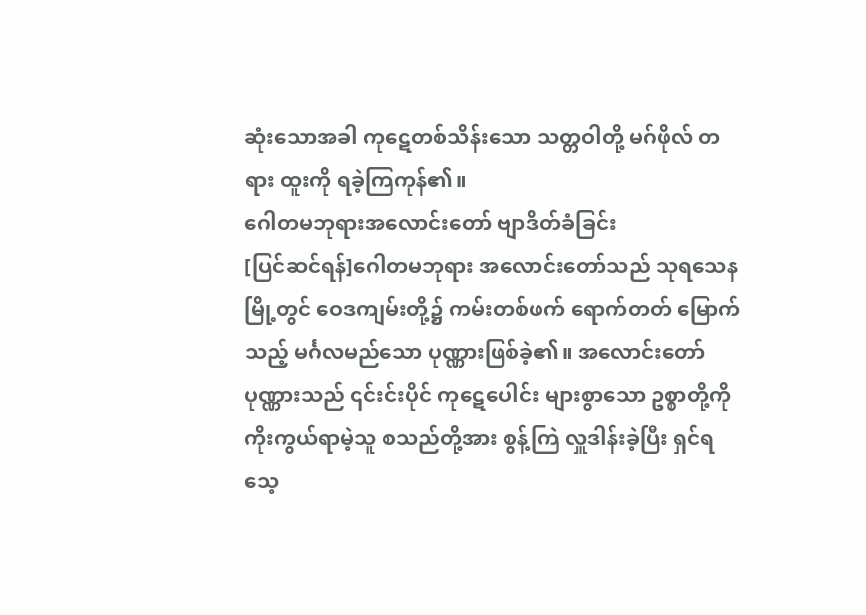ဆုံးသောအခါ ကုဋေတစ်သိန်းသော သတ္တဝါတို့ မဂ်ဖိုလ် တရား ထူးကို ရခဲ့ကြကုန်၏။
ဂေါတမဘုရားအလောင်းတော် ဗျာဒိတ်ခံခြင်း
[ပြင်ဆင်ရန်]ဂေါတမဘုရား အလောင်းတော်သည် သုရသေနမြို့တွင် ဝေဒကျမ်းတို့၌ ကမ်းတစ်ဖက် ရောက်တတ် မြောက်သည့် မင်္ဂလမည်သော ပုဏ္ဏားဖြစ်ခဲ့၏။ အလောင်းတော် ပုဏ္ဏားသည် ၎င်းင်းပိုင် ကုဋေပေါင်း များစွာသော ဥစ္စာတို့ကို ကိုးကွယ်ရာမဲ့သူ စသည်တို့အား စွန့်ကြဲ လှူဒါန်းခဲ့ပြီး ရှင်ရသေ့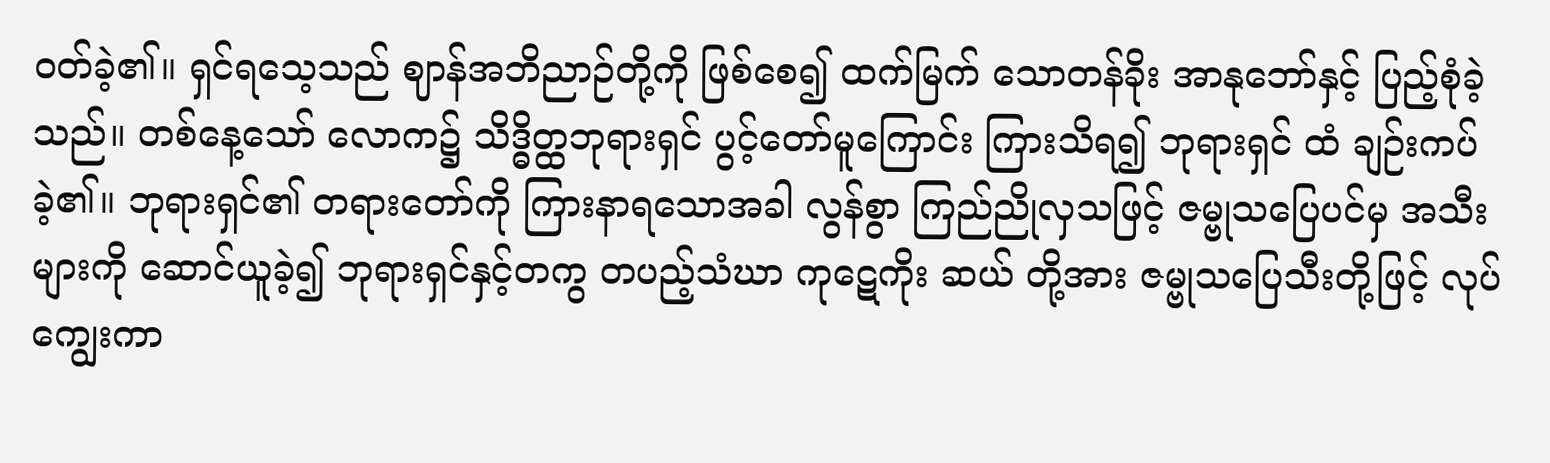ဝတ်ခဲ့၏။ ရှင်ရသေ့သည် ဈာန်အဘိညာဉ်တို့ကို ဖြစ်စေ၍ ထက်မြက် သောတန်ခိုး အာနုဘော်နှင့် ပြည့်စုံခဲ့သည်။ တစ်နေ့သော် လောက၌ သိဒ္ဓိတ္ထဘုရားရှင် ပွင့်တော်မူကြောင်း ကြားသိရ၍ ဘုရားရှင် ထံ ချဉ်းကပ်ခဲ့၏။ ဘုရားရှင်၏ တရားတော်ကို ကြားနာရသောအခါ လွန်စွာ ကြည်ညိုလှသဖြင့် ဇမ္ဗုသပြေပင်မှ အသီးများကို ဆောင်ယူခဲ့၍ ဘုရားရှင်နှင့်တကွ တပည့်သံဃာ ကုဋေကိုး ဆယ် တို့အား ဇမ္ဗုသပြေသီးတို့ဖြင့် လုပ်ကျွေးကာ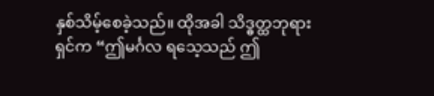နှစ်သိမ့်စေခဲ့သည်။ ထိုအခါ သိဒ္ဓတ္ထဘုရားရှင်က “ဤမင်္ဂလ ရသေ့သည် ဤ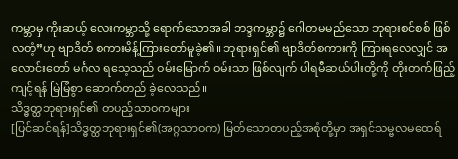ကမ္ဘာမှ ကိုးဆယ့် လေးကမ္ဘာသို့ ရောက်သောအခါ ဘဒ္ဒကမ္ဘာ၌ ဂေါတမမည်သော ဘုရားစင်စစ် ဖြစ်လတံ့”ဟု ဗျာဒိတ် စကားမိန့်ကြားတော်မူခဲ့၏။ ဘုရားရှင်၏ ဗျာဒိတ်စကားကို ကြားရလေလျှင် အလောင်းတော် မင်္ဂလ ရသေ့သည် ဝမ်းမြောက် ဝမ်းသာ ဖြစ်လျက် ပါရမီဆယ်ပါးတို့ကို တိုးတက်ဖြည့်ကျင့်ရန် မြဲမြံစွာ ဆောက်တည် ခဲ့လေသည်။
သိဒ္ဓတ္ထဘုရားရှင်၏ တပည့်သာဝကများ
[ပြင်ဆင်ရန်]သိဒ္ဓတ္ထဘုရားရှင်၏(အဂ္ဂသာဝက) မြတ်သောတပည့်အစုံတို့မှာ အရှင်သမ္ဗလမထေရ်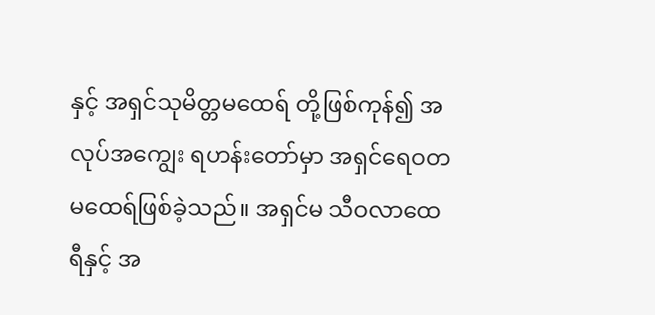နှင့် အရှင်သုမိတ္တမထေရ် တို့ဖြစ်ကုန်၍ အလုပ်အကျွေး ရဟန်းတော်မှာ အရှင်ရေဝတ မထေရ်ဖြစ်ခဲ့သည်။ အရှင်မ သီဝလာထေရီနှင့် အ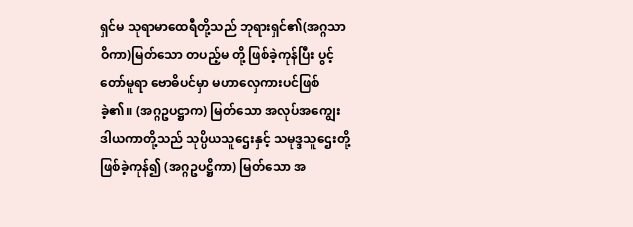ရှင်မ သုရာမာထေရီတို့သည် ဘုရားရှင်၏(အဂ္ဂသာဝိကာ)မြတ်သော တပည့်မ တို့ ဖြစ်ခဲ့ကုန်ပြီး ပွင့်တော်မူရာ ဗောဓိပင်မှာ မဟာလှေကားပင်ဖြစ် ခဲ့၏။ (အဂ္ဂဥပဋ္ဌာက) မြတ်သော အလုပ်အကျွေး ဒါယကာတို့သည် သုပ္ပိယသူဌေးနှင့် သမုဒ္ဒသူဌေးတို့ ဖြစ်ခဲ့ကုန်၍ (အဂ္ဂဥပဋ္ဌိကာ) မြတ်သော အ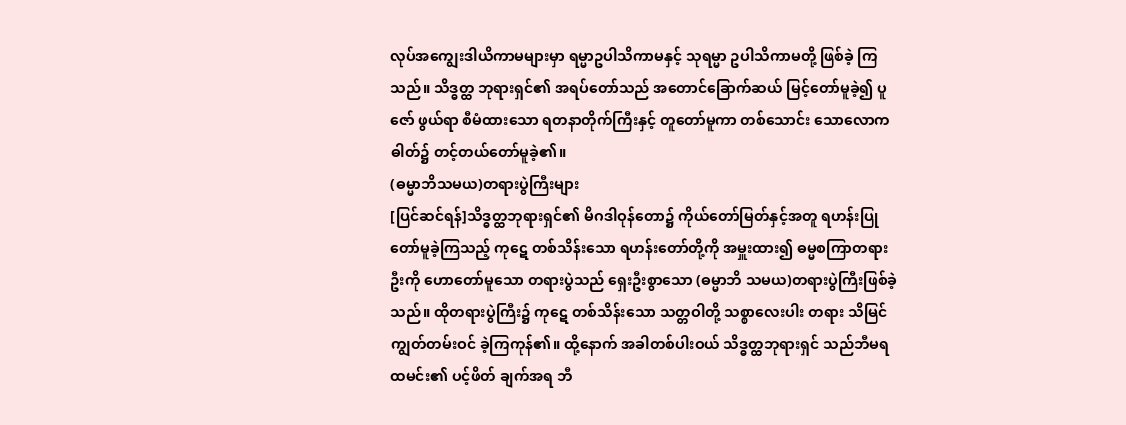လုပ်အကျွေးဒါယိကာမများမှာ ရမ္မာဥပါသိကာမနှင့် သုရမ္မာ ဥပါသိကာမတို့ ဖြစ်ခဲ့ ကြသည်။ သိဒ္ဓတ္ထ ဘုရားရှင်၏ အရပ်တော်သည် အတောင်ခြောက်ဆယ် မြင့်တော်မူခဲ့၍ ပူဇော် ဖွယ်ရာ စီမံထားသော ရတနာတိုက်ကြီးနှင့် တူတော်မူကာ တစ်သောင်း သောလောကဓါတ်၌ တင့်တယ်တော်မူခဲ့၏။
(ဓမ္မာဘိသမယ)တရားပွဲကြီးများ
[ပြင်ဆင်ရန်]သိဒ္ဓတ္ထဘုရားရှင်၏ မိဂဒါဝုန်တော၌ ကိုယ်တော်မြတ်နှင့်အတူ ရဟန်းပြုတော်မူခဲ့ကြသည့် ကုဋေ တစ်သိန်းသော ရဟန်းတော်တို့ကို အမှူးထား၍ ဓမ္မစကြာတရားဦးကို ဟောတော်မူသော တရားပွဲသည် ရှေးဦးစွာသော (ဓမ္မာဘိ သမယ)တရားပွဲကြီးဖြစ်ခဲ့သည်။ ထိုတရားပွဲကြီး၌ ကုဋေ တစ်သိန်းသော သတ္တဝါတို့ သစ္စာလေးပါး တရား သိမြင် ကျွတ်တမ်းဝင် ခဲ့ကြကုန်၏။ ထို့နောက် အခါတစ်ပါးဝယ် သိဒ္ဓတ္ထဘုရားရှင် သည်ဘီမရထမင်း၏ ပင့်ဖိတ် ချက်အရ ဘီ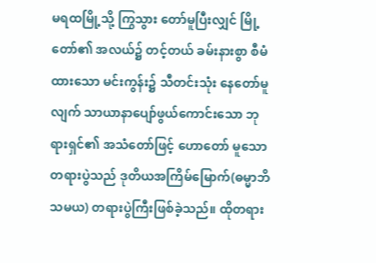မရထမြို့သို့ ကြွသွား တော်မူပြီးလျှင် မြို့တော်၏ အလယ်၌ တင့်တယ် ခမ်းနားစွာ စီမံထားသော မင်းကွန်း၌ သီတင်းသုံး နေတော်မူလျက် သာယာနာပျော်ဖွယ်ကောင်းသော ဘုရားရှင်၏ အသံတော်ဖြင့် ဟောတော် မူသော တရားပွဲသည် ဒုတိယအကြိမ်မြောက်(ဓမ္မာဘိသမယ) တရားပွဲကြီးဖြစ်ခဲ့သည်။ ထိုတရား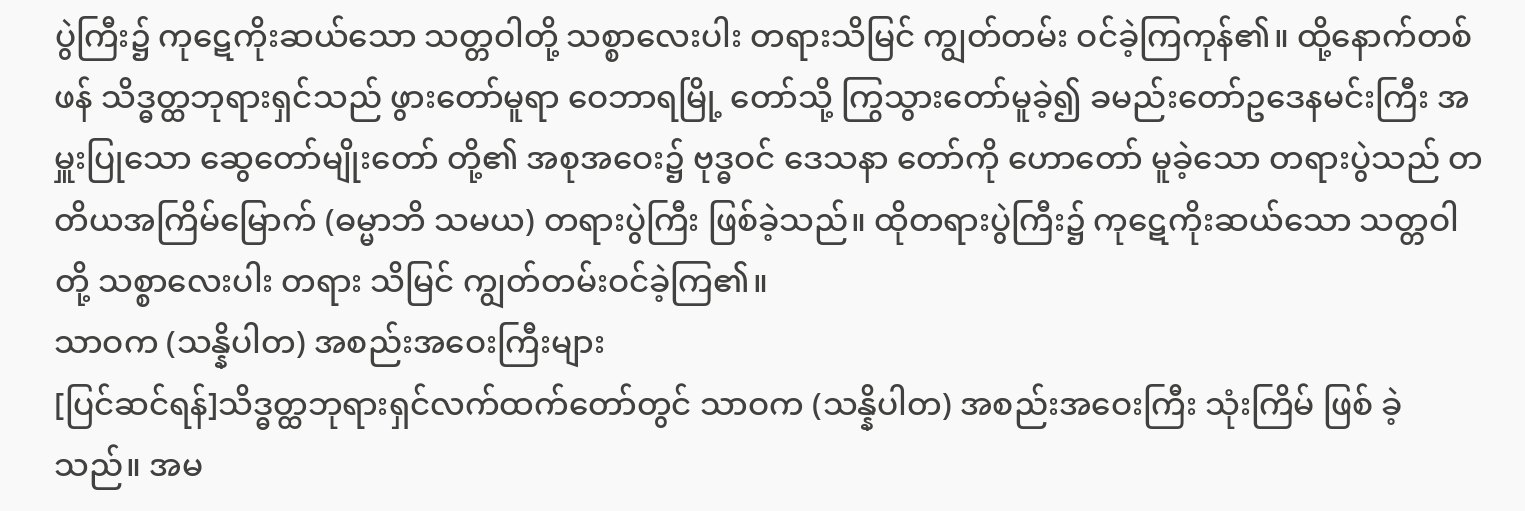ပွဲကြီး၌ ကုဋေကိုးဆယ်သော သတ္တဝါတို့ သစ္စာလေးပါး တရားသိမြင် ကျွတ်တမ်း ဝင်ခဲ့ကြကုန်၏။ ထို့နောက်တစ်ဖန် သိဒ္ဓတ္ထဘုရားရှင်သည် ဖွားတော်မူရာ ဝေဘာရမြို့ တော်သို့ ကြွသွားတော်မူခဲ့၍ ခမည်းတော်ဥဒေနမင်းကြီး အမှူးပြုသော ဆွေတော်မျိုးတော် တို့၏ အစုအဝေး၌ ဗုဒ္ဓဝင် ဒေသနာ တော်ကို ဟောတော် မူခဲ့သော တရားပွဲသည် တတိယအကြိမ်မြောက် (ဓမ္မာဘိ သမယ) တရားပွဲကြီး ဖြစ်ခဲ့သည်။ ထိုတရားပွဲကြီး၌ ကုဋေကိုးဆယ်သော သတ္တဝါတို့ သစ္စာလေးပါး တရား သိမြင် ကျွတ်တမ်းဝင်ခဲ့ကြ၏။
သာဝက (သန္နိပါတ) အစည်းအဝေးကြီးများ
[ပြင်ဆင်ရန်]သိဒ္ဓတ္ထဘုရားရှင်လက်ထက်တော်တွင် သာဝက (သန္နိပါတ) အစည်းအဝေးကြီး သုံးကြိမ် ဖြစ် ခဲ့သည်။ အမ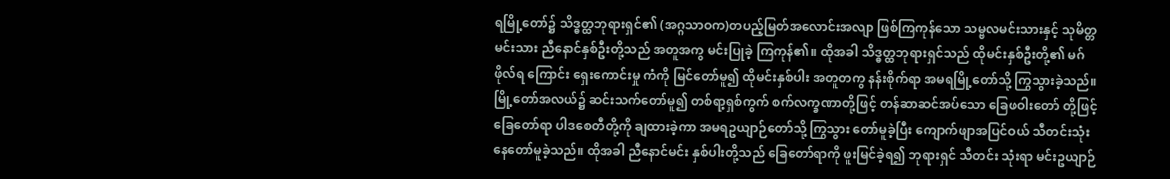ရမြို့တော်၌ သိဒ္ဓတ္ထဘုရားရှင်၏ (အဂ္ဂသာဝက)တပည့်မြတ်အလောင်းအလျာ ဖြစ်ကြကုန်သော သမ္ဗလမင်းသားနှင့် သုမိတ္တမင်းသား ညီနောင်နှစ်ဦးတို့သည် အတူအကွ မင်းပြုခဲ့ ကြကုန်၏။ ထိုအခါ သိဒ္ဓတ္ထဘုရားရှင်သည် ထိုမင်းနှစ်ဦးတို့၏ မဂ်ဖိုလ်ရ ကြောင်း ရှေးကောင်းမှု ကံကို မြင်တော်မူ၍ ထိုမင်းနှစ်ပါး အတူတကွ နန်းစိုက်ရာ အမရမြို့တော်သို့ ကြွသွားခဲ့သည်။ မြို့တော်အလယ်၌ ဆင်းသက်တော်မူ၍ တစ်ရာ့ရှစ်ကွက် စက်လက္ခဏာတို့ဖြင့် တန်ဆာဆင်အပ်သော ခြေဖဝါးတော် တို့ဖြင့် ခြေတော်ရာ ပါဒစေတီတို့ကို ချထားခဲ့ကာ အမရဥယျာဉ်တော်သို့ ကြွသွား တော်မူခဲ့ပြီး ကျောက်ဖျာအပြင်ဝယ် သီတင်းသုံးနေတော်မူခဲ့သည်။ ထိုအခါ ညီနောင်မင်း နှစ်ပါးတို့သည် ခြေတော်ရာကို ဖူးမြင်ခဲ့ရ၍ ဘုရားရှင် သီတင်း သုံးရာ မင်းဥယျာဉ်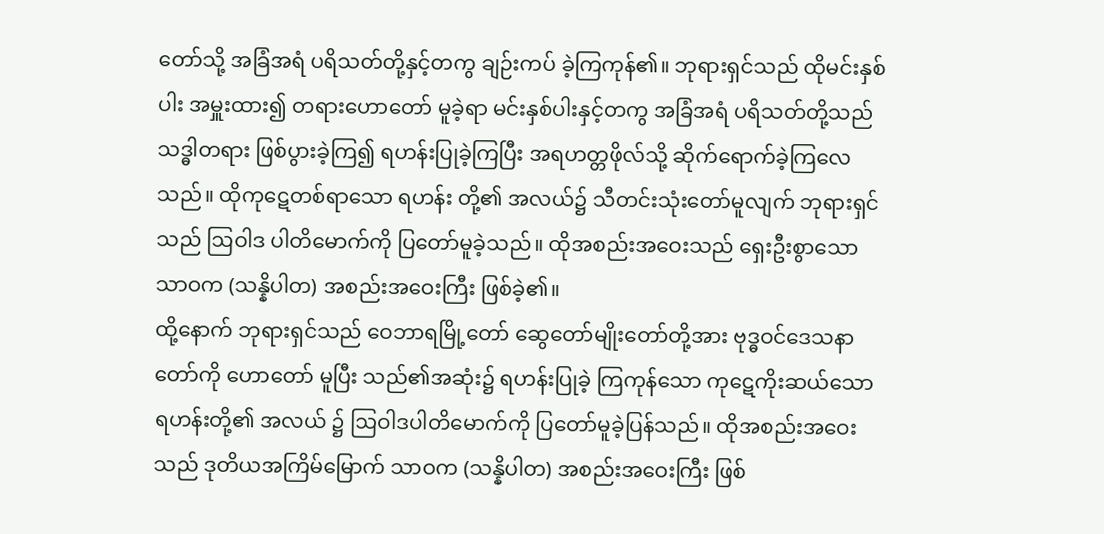တော်သို့ အခြံအရံ ပရိသတ်တို့နှင့်တကွ ချဉ်းကပ် ခဲ့ကြကုန်၏။ ဘုရားရှင်သည် ထိုမင်းနှစ်ပါး အမှူးထား၍ တရားဟောတော် မူခဲ့ရာ မင်းနှစ်ပါးနှင့်တကွ အခြံအရံ ပရိသတ်တို့သည် သဒ္ဓါတရား ဖြစ်ပွားခဲ့ကြ၍ ရဟန်းပြုခဲ့ကြပြီး အရဟတ္တဖိုလ်သို့ ဆိုက်ရောက်ခဲ့ကြလေသည်။ ထိုကုဋေတစ်ရာသော ရဟန်း တို့၏ အလယ်၌ သီတင်းသုံးတော်မူလျက် ဘုရားရှင်သည် ဩဝါဒ ပါတိမောက်ကို ပြတော်မူခဲ့သည်။ ထိုအစည်းအဝေးသည် ရှေးဦးစွာသော သာဝက (သန္နိပါတ) အစည်းအဝေးကြီး ဖြစ်ခဲ့၏။
ထို့နောက် ဘုရားရှင်သည် ဝေဘာရမြို့တော် ဆွေတော်မျိုးတော်တို့အား ဗုဒ္ဓဝင်ဒေသနာတော်ကို ဟောတော် မူပြီး သည်၏အဆုံး၌ ရဟန်းပြုခဲ့ ကြကုန်သော ကုဋေကိုးဆယ်သော ရဟန်းတို့၏ အလယ် ၌ ဩဝါဒပါတိမောက်ကို ပြတော်မူခဲ့ပြန်သည်။ ထိုအစည်းအဝေးသည် ဒုတိယအကြိမ်မြောက် သာဝက (သန္နိပါတ) အစည်းအဝေးကြီး ဖြစ်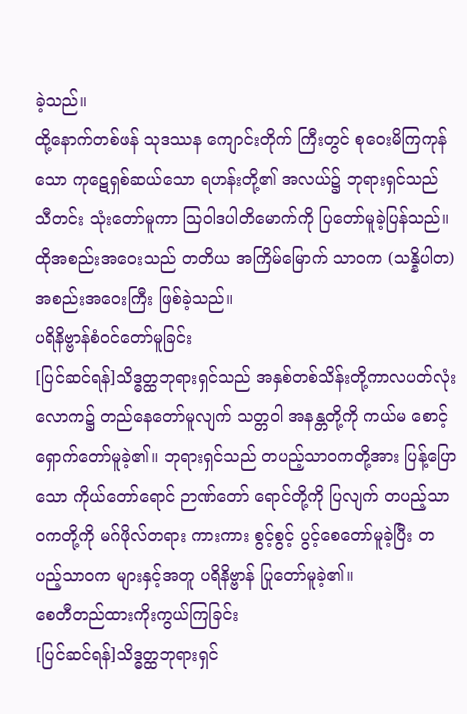ခဲ့သည်။
ထို့နောက်တစ်ဖန် သုဒဿန ကျောင်းတိုက် ကြီးတွင် စုဝေးမိကြကုန်သော ကုဋေရှစ်ဆယ်သော ရဟန်းတို့၏ အလယ်၌ ဘုရားရှင်သည် သီတင်း သုံးတော်မူကာ ဩဝါဒပါတိမောက်ကို ပြတော်မူခဲ့ပြန်သည်။ ထိုအစည်းအဝေးသည် တတိယ အကြိမ်မြောက် သာဝက (သန္နိပါတ) အစည်းအဝေးကြီး ဖြစ်ခဲ့သည်။
ပရိနိဗ္ဗာန်စံဝင်တော်မူခြင်း
[ပြင်ဆင်ရန်]သိဒ္ဓတ္ထဘုရားရှင်သည် အနှစ်တစ်သိန်းတို့ကာလပတ်လုံး လောက၌ တည်နေတော်မူလျက် သတ္တဝါ အနန္တတို့ကို ကယ်မ စောင့်ရှောက်တော်မူခဲ့၏။ ဘုရားရှင်သည် တပည့်သာဝကတို့အား ပြန့်ပြောသော ကိုယ်တော်ရောင် ဉာဏ်တော် ရောင်တို့ကို ပြလျက် တပည့်သာဝကတို့ကို မဂ်ဖိုလ်တရား ကားကား စွင့်စွင့် ပွင့်စေတော်မူခဲ့ပြီး တပည့်သာဝက များနှင့်အတူ ပရိနိဗ္ဗာန် ပြုတော်မူခဲ့၏။
စေတီတည်ထားကိုးကွယ်ကြခြင်း
[ပြင်ဆင်ရန်]သိဒ္ဓတ္ထဘုရားရှင်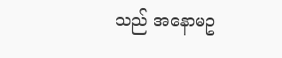သည် အနောမဥ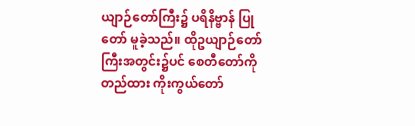ယျာဉ်တော်ကြီး၌ ပရိနိဗ္ဗာန် ပြုတော် မူခဲ့သည်။ ထိုဥယျာဉ်တော် ကြီးအတွင်း၌ပင် စေတီတော်ကို တည်ထား ကိုးကွယ်တော်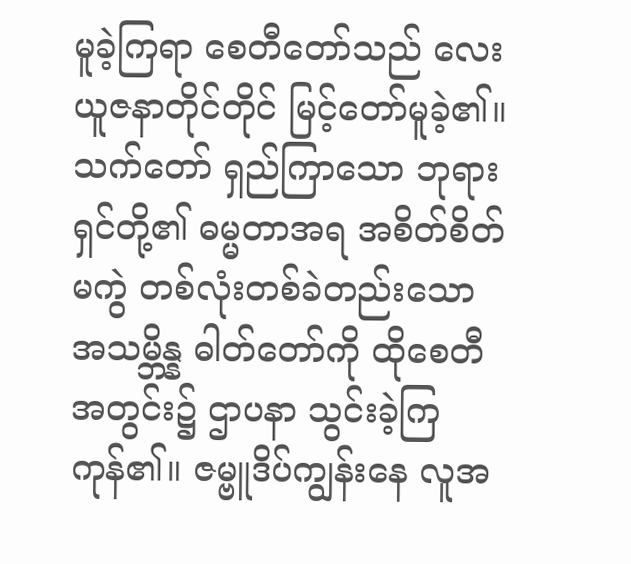မူခဲ့ကြရာ စေတီတော်သည် လေးယူဇနာတိုင်တိုင် မြင့်တော်မူခဲ့၏။ သက်တော် ရှည်ကြာသော ဘုရားရှင်တို့၏ ဓမ္မတာအရ အစိတ်စိတ် မကွဲ တစ်လုံးတစ်ခဲတည်းသော အသမ္ဘိန္န ဓါတ်တော်ကို ထိုစေတီအတွင်း၌ ဌာပနာ သွင်းခဲ့ကြကုန်၏။ ဇမ္ဗူဒိပ်ကျွန်းနေ လူအ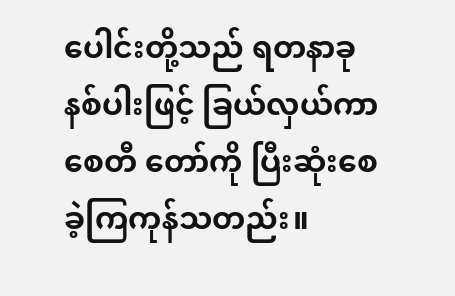ပေါင်းတို့သည် ရတနာခုနစ်ပါးဖြင့် ခြယ်လှယ်ကာ စေတီ တော်ကို ပြီးဆုံးစေခဲ့ကြကုန်သတည်း။